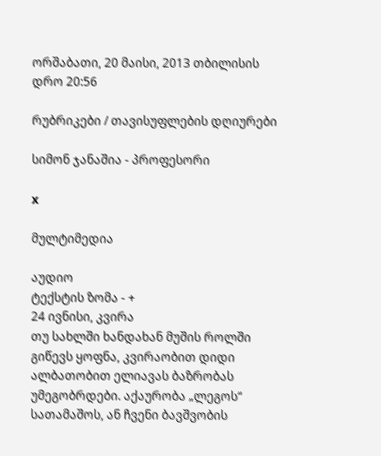ორშაბათი, 20 მაისი, 2013 თბილისის დრო 20:56

რუბრიკები / თავისუფლების დღიურები

სიმონ ჯანაშია - პროფესორი

x

მულტიმედია

აუდიო
ტექსტის ზომა - +
24 ივნისი, კვირა
თუ სახლში ხანდახან მუშის როლში გიწევს ყოფნა, კვირაობით დიდი ალბათობით ელიავას ბაზრობას უმეგობრდები. აქაურობა „ლეგოს“ სათამაშოს, ან ჩვენი ბავშვობის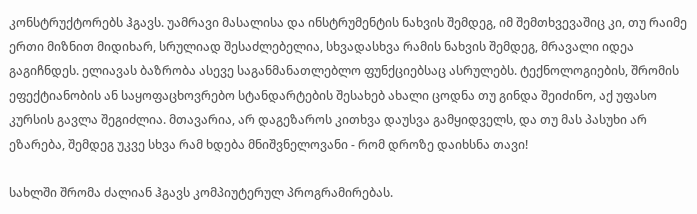კონსტრუქტორებს ჰგავს. უამრავი მასალისა და ინსტრუმენტის ნახვის შემდეგ, იმ შემთხვევაშიც კი, თუ რაიმე ერთი მიზნით მიდიხარ, სრულიად შესაძლებელია, სხვადასხვა რამის ნახვის შემდეგ, მრავალი იდეა გაგიჩნდეს. ელიავას ბაზრობა ასევე საგანმანათლებლო ფუნქციებსაც ასრულებს. ტექნოლოგიების, შრომის ეფექტიანობის ან საყოფაცხოვრებო სტანდარტების შესახებ ახალი ცოდნა თუ გინდა შეიძინო, აქ უფასო კურსის გავლა შეგიძლია. მთავარია, არ დაგეზაროს კითხვა დაუსვა გამყიდველს, და თუ მას პასუხი არ ეზარება, შემდეგ უკვე სხვა რამ ხდება მნიშვნელოვანი - რომ დროზე დაიხსნა თავი!

სახლში შრომა ძალიან ჰგავს კომპიუტერულ პროგრამირებას.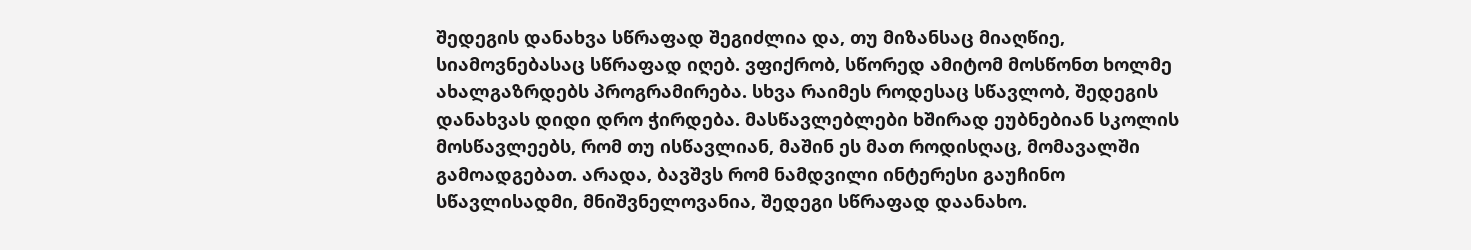შედეგის დანახვა სწრაფად შეგიძლია და, თუ მიზანსაც მიაღწიე, სიამოვნებასაც სწრაფად იღებ. ვფიქრობ, სწორედ ამიტომ მოსწონთ ხოლმე ახალგაზრდებს პროგრამირება. სხვა რაიმეს როდესაც სწავლობ, შედეგის დანახვას დიდი დრო ჭირდება. მასწავლებლები ხშირად ეუბნებიან სკოლის მოსწავლეებს, რომ თუ ისწავლიან, მაშინ ეს მათ როდისღაც, მომავალში გამოადგებათ. არადა, ბავშვს რომ ნამდვილი ინტერესი გაუჩინო სწავლისადმი, მნიშვნელოვანია, შედეგი სწრაფად დაანახო.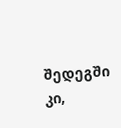შედეგში კი,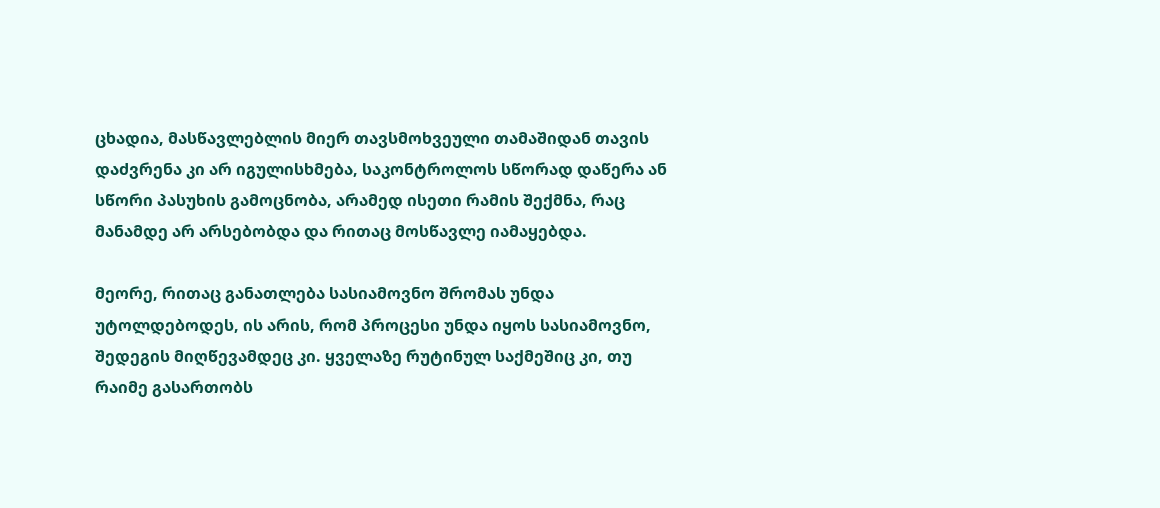ცხადია, მასწავლებლის მიერ თავსმოხვეული თამაშიდან თავის დაძვრენა კი არ იგულისხმება, საკონტროლოს სწორად დაწერა ან სწორი პასუხის გამოცნობა, არამედ ისეთი რამის შექმნა, რაც მანამდე არ არსებობდა და რითაც მოსწავლე იამაყებდა.

მეორე, რითაც განათლება სასიამოვნო შრომას უნდა უტოლდებოდეს, ის არის, რომ პროცესი უნდა იყოს სასიამოვნო, შედეგის მიღწევამდეც კი. ყველაზე რუტინულ საქმეშიც კი, თუ რაიმე გასართობს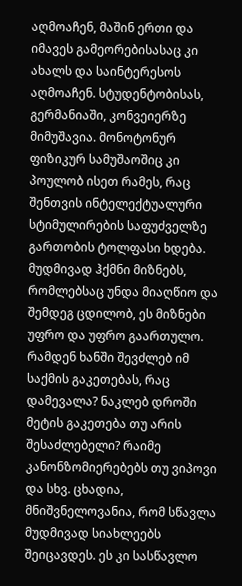აღმოაჩენ, მაშინ ერთი და იმავეს გამეორებისასაც კი ახალს და საინტერესოს აღმოაჩენ. სტუდენტობისას, გერმანიაში, კონვეიერზე მიმუშავია. მონოტონურ ფიზიკურ სამუშაოშიც კი პოულობ ისეთ რამეს, რაც შენთვის ინტელექტუალური სტიმულირების საფუძველზე გართობის ტოლფასი ხდება. მუდმივად ჰქმნი მიზნებს, რომლებსაც უნდა მიაღწიო და შემდეგ ცდილობ, ეს მიზნები უფრო და უფრო გაართულო. რამდენ ხანში შევძლებ იმ საქმის გაკეთებას, რაც დამევალა? ნაკლებ დროში მეტის გაკეთება თუ არის შესაძლებელი? რაიმე კანონზომიერებებს თუ ვიპოვი და სხვ. ცხადია, მნიშვნელოვანია, რომ სწავლა მუდმივად სიახლეებს შეიცავდეს. ეს კი სასწავლო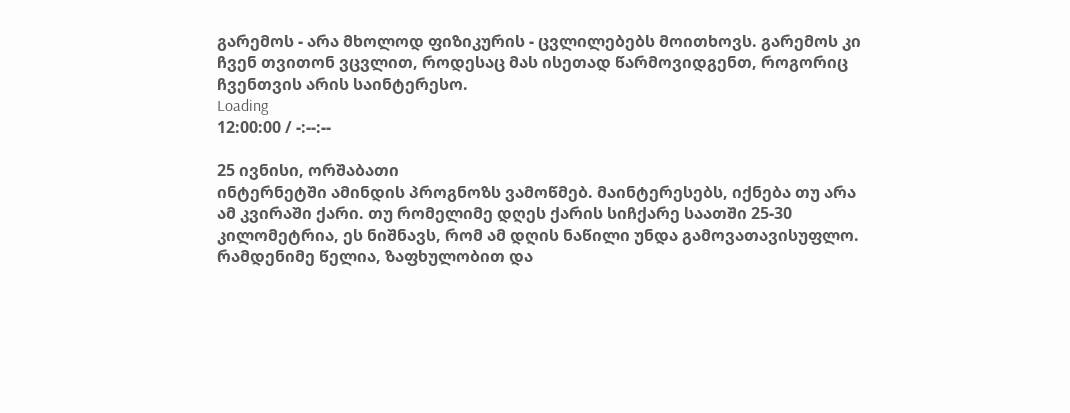გარემოს - არა მხოლოდ ფიზიკურის - ცვლილებებს მოითხოვს. გარემოს კი ჩვენ თვითონ ვცვლით, როდესაც მას ისეთად წარმოვიდგენთ, როგორიც ჩვენთვის არის საინტერესო.
Loading
12:00:00 / -:--:--

25 ივნისი, ორშაბათი
ინტერნეტში ამინდის პროგნოზს ვამოწმებ. მაინტერესებს, იქნება თუ არა ამ კვირაში ქარი. თუ რომელიმე დღეს ქარის სიჩქარე საათში 25-30 კილომეტრია, ეს ნიშნავს, რომ ამ დღის ნაწილი უნდა გამოვათავისუფლო. რამდენიმე წელია, ზაფხულობით და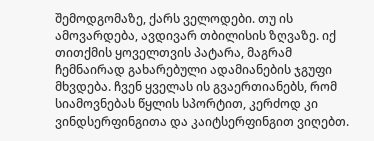შემოდგომაზე, ქარს ველოდები. თუ ის ამოვარდება, ავდივარ თბილისის ზღვაზე. იქ თითქმის ყოველთვის პატარა, მაგრამ ჩემნაირად გახარებული ადამიანების ჯგუფი მხვდება. ჩვენ ყველას ის გვაერთიანებს, რომ სიამოვნებას წყლის სპორტით, კერძოდ კი ვინდსერფინგითა და კაიტსერფინგით ვიღებთ.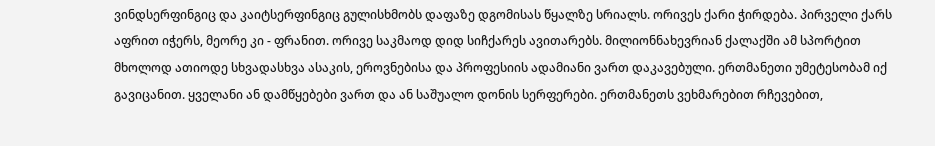ვინდსერფინგიც და კაიტსერფინგიც გულისხმობს დაფაზე დგომისას წყალზე სრიალს. ორივეს ქარი ჭირდება. პირველი ქარს აფრით იჭერს, მეორე კი - ფრანით. ორივე საკმაოდ დიდ სიჩქარეს ავითარებს. მილიონნახევრიან ქალაქში ამ სპორტით მხოლოდ ათიოდე სხვადასხვა ასაკის, ეროვნებისა და პროფესიის ადამიანი ვართ დაკავებული. ერთმანეთი უმეტესობამ იქ გავიცანით. ყველანი ან დამწყებები ვართ და ან საშუალო დონის სერფერები. ერთმანეთს ვეხმარებით რჩევებით,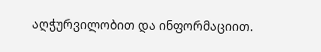აღჭურვილობით და ინფორმაციით.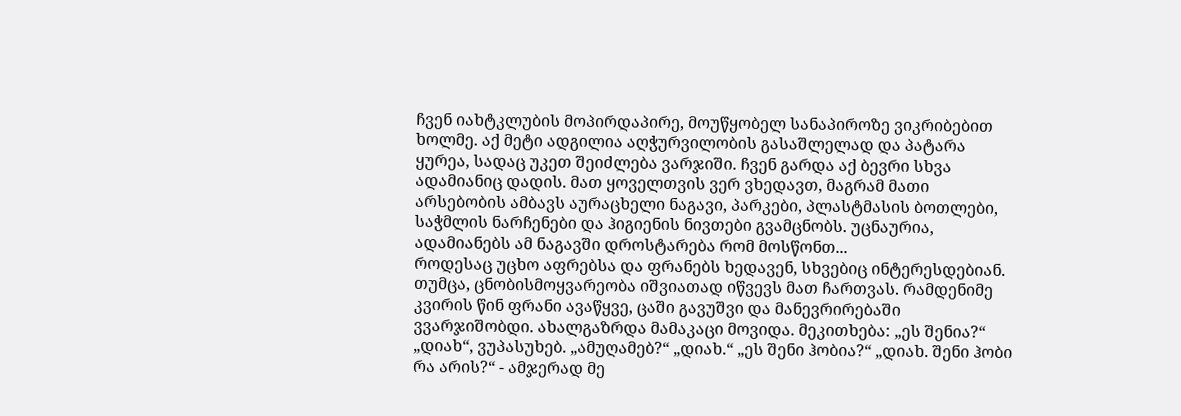ჩვენ იახტკლუბის მოპირდაპირე, მოუწყობელ სანაპიროზე ვიკრიბებით ხოლმე. აქ მეტი ადგილია აღჭურვილობის გასაშლელად და პატარა ყურეა, სადაც უკეთ შეიძლება ვარჯიში. ჩვენ გარდა აქ ბევრი სხვა ადამიანიც დადის. მათ ყოველთვის ვერ ვხედავთ, მაგრამ მათი არსებობის ამბავს აურაცხელი ნაგავი, პარკები, პლასტმასის ბოთლები, საჭმლის ნარჩენები და ჰიგიენის ნივთები გვამცნობს. უცნაურია, ადამიანებს ამ ნაგავში დროსტარება რომ მოსწონთ...
როდესაც უცხო აფრებსა და ფრანებს ხედავენ, სხვებიც ინტერესდებიან. თუმცა, ცნობისმოყვარეობა იშვიათად იწვევს მათ ჩართვას. რამდენიმე კვირის წინ ფრანი ავაწყვე, ცაში გავუშვი და მანევრირებაში ვვარჯიშობდი. ახალგაზრდა მამაკაცი მოვიდა. მეკითხება: „ეს შენია?“ „დიახ“, ვუპასუხებ. „ამუღამებ?“ „დიახ.“ „ეს შენი ჰობია?“ „დიახ. შენი ჰობი რა არის?“ - ამჯერად მე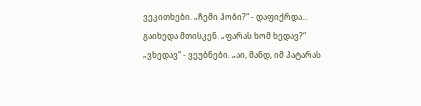ვეკითხები. „ჩემი ჰობი?“ - დაფიქრდა... გაიხედა მთისკენ. „ფარას ხომ ხედავ?“ „ვხედავ“ - ვეუბნები. „აი, მანდ, იმ პატარას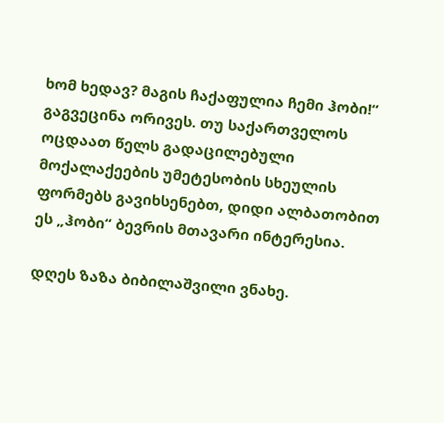ხომ ხედავ? მაგის ჩაქაფულია ჩემი ჰობი!“ გაგვეცინა ორივეს. თუ საქართველოს ოცდაათ წელს გადაცილებული მოქალაქეების უმეტესობის სხეულის ფორმებს გავიხსენებთ, დიდი ალბათობით ეს „ჰობი“ ბევრის მთავარი ინტერესია.

დღეს ზაზა ბიბილაშვილი ვნახე.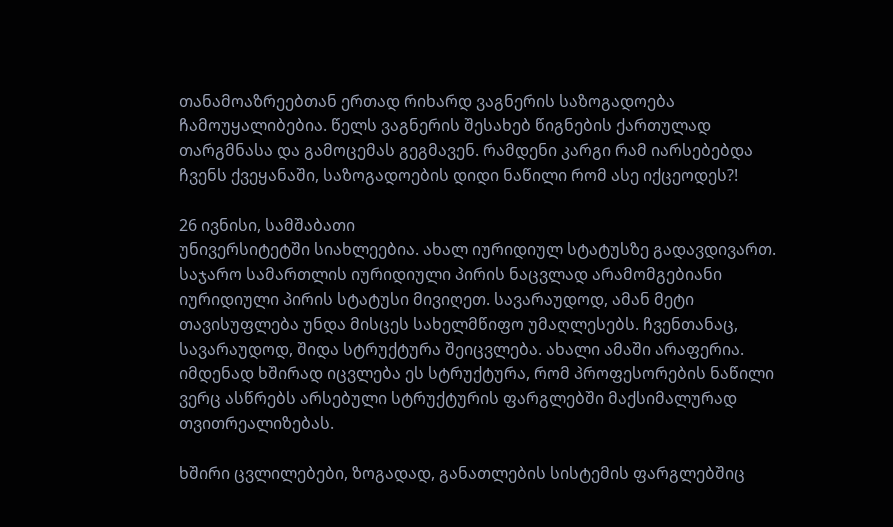თანამოაზრეებთან ერთად რიხარდ ვაგნერის საზოგადოება ჩამოუყალიბებია. წელს ვაგნერის შესახებ წიგნების ქართულად თარგმნასა და გამოცემას გეგმავენ. რამდენი კარგი რამ იარსებებდა ჩვენს ქვეყანაში, საზოგადოების დიდი ნაწილი რომ ასე იქცეოდეს?!

26 ივნისი, სამშაბათი
უნივერსიტეტში სიახლეებია. ახალ იურიდიულ სტატუსზე გადავდივართ. საჯარო სამართლის იურიდიული პირის ნაცვლად არამომგებიანი იურიდიული პირის სტატუსი მივიღეთ. სავარაუდოდ, ამან მეტი თავისუფლება უნდა მისცეს სახელმწიფო უმაღლესებს. ჩვენთანაც, სავარაუდოდ, შიდა სტრუქტურა შეიცვლება. ახალი ამაში არაფერია. იმდენად ხშირად იცვლება ეს სტრუქტურა, რომ პროფესორების ნაწილი ვერც ასწრებს არსებული სტრუქტურის ფარგლებში მაქსიმალურად თვითრეალიზებას.

ხშირი ცვლილებები, ზოგადად, განათლების სისტემის ფარგლებშიც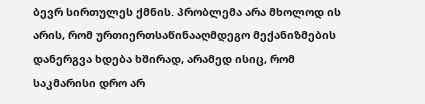ბევრ სირთულეს ქმნის. პრობლემა არა მხოლოდ ის არის, რომ ურთიერთსაწინააღმდეგო მექანიზმების დანერგვა ხდება ხშირად, არამედ ისიც, რომ საკმარისი დრო არ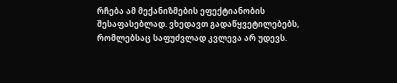რჩება ამ მექანიზმების ეფექტიანობის შესაფასებლად. ვხედავთ გადაწყვეტილებებს, რომლებსაც საფუძვლად კვლევა არ უდევს.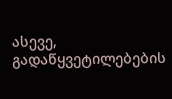ასევე, გადაწყვეტილებების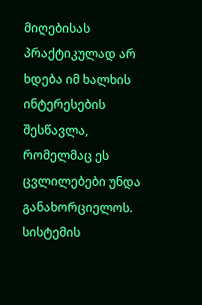მიღებისას პრაქტიკულად არ ხდება იმ ხალხის ინტერესების შესწავლა, რომელმაც ეს ცვლილებები უნდა განახორციელოს. სისტემის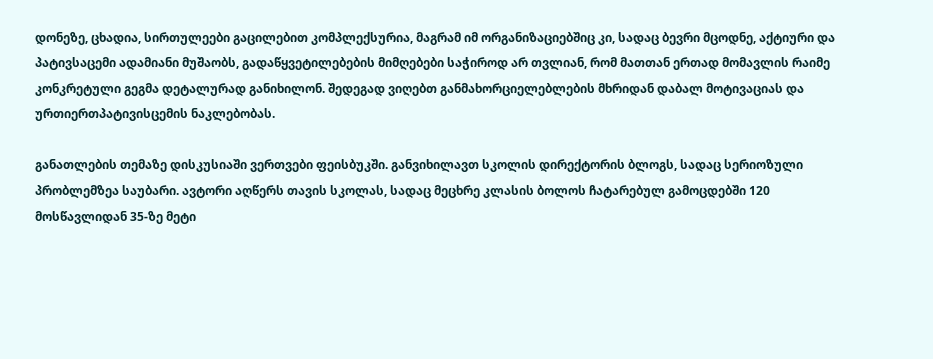დონეზე, ცხადია, სირთულეები გაცილებით კომპლექსურია, მაგრამ იმ ორგანიზაციებშიც კი, სადაც ბევრი მცოდნე, აქტიური და პატივსაცემი ადამიანი მუშაობს, გადაწყვეტილებების მიმღებები საჭიროდ არ თვლიან, რომ მათთან ერთად მომავლის რაიმე კონკრეტული გეგმა დეტალურად განიხილონ. შედეგად ვიღებთ განმახორციელებლების მხრიდან დაბალ მოტივაციას და ურთიერთპატივისცემის ნაკლებობას.

განათლების თემაზე დისკუსიაში ვერთვები ფეისბუკში. განვიხილავთ სკოლის დირექტორის ბლოგს, სადაც სერიოზული პრობლემზეა საუბარი. ავტორი აღწერს თავის სკოლას, სადაც მეცხრე კლასის ბოლოს ჩატარებულ გამოცდებში 120 მოსწავლიდან 35-ზე მეტი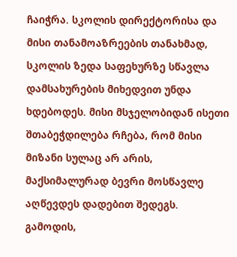ჩაიჭრა. სკოლის დირექტორისა და მისი თანამოაზრეების თანახმად, სკოლის ზედა საფეხურზე სწავლა დამსახურების მიხედვით უნდა ხდებოდეს. მისი მსჯელობიდან ისეთი შთაბეჭდილება რჩება, რომ მისი მიზანი სულაც არ არის, მაქსიმალურად ბევრი მოსწავლე აღწევდეს დადებით შედეგს. გამოდის,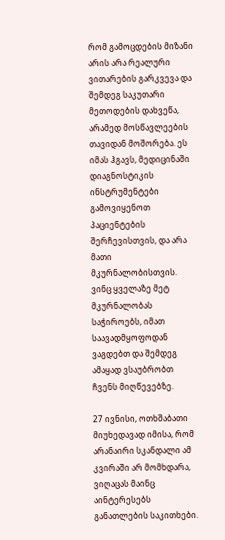რომ გამოცდების მიზანი არის არა რეალური ვითარების გარკვევა და შემდეგ საკუთარი მეთოდების დახვეწა, არამედ მოსწავლეების თავიდან მოშორება. ეს იმას ჰგავს, მედიცინაში დიაგნოსტიკის ინსტრუმენტები გამოვიყენოთ პაციენტების შერჩევისთვის, და არა მათი მკურნალობისთვის. ვინც ყველაზე მეტ მკურნალობას საჭიროებს, იმათ საავადმყოფოდან ვაგდებთ და შემდეგ ამაყად ვსაუბრობთ ჩვენს მიღწევებზე.

27 ივნისი, ოთხშაბათი
მიუხედავად იმისა, რომ არანაირი სკანდალი ამ კვირაში არ მომხდარა, ვიღაცას მაინც აინტერესებს განათლების საკითხები.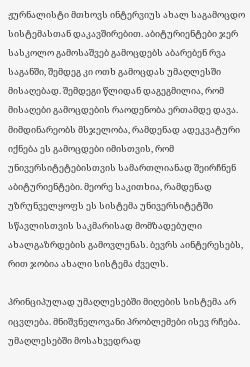ჟურნალისტი მთხოვს ინტერვიუს ახალ საგამოცდო სისტემასთან დაკავშირებით. აბიტურიენტები ჯერ სასკოლო გამოსაშვებ გამოცდებს აბარებენ რვა საგანში, შემდეგ კი ოთხ გამოცდას უმაღლესში მისაღებად. შემდეგი წლიდან დაგეგმილია, რომ მისაღები გამოცდების რაოდენობა ერთამდე დავა. მიმდინარეობს მსჯელობა, რამდენად ადეკვატური იქნება ეს გამოცდები იმისთვის, რომ უნივერსიტეტებისთვის სამართლიანად შეირჩნენ აბიტურიენტები. მეორე საკითხია, რამდენად უზრუნველყოფს ეს სისტემა უნივერსიტეტში სწავლისთვის საკმარისად მომზადებული ახალგაზრდების გამოვლენას. ბევრს აინტერესებს, რით ჯობია ახალი სისტემა ძველს.

პრინციპულად უმაღლესებში მიღების სისტემა არ იცვლება. მნიშვნელოვანი პრობლემები ისევ რჩება. უმაღლესებში მოსახვედრად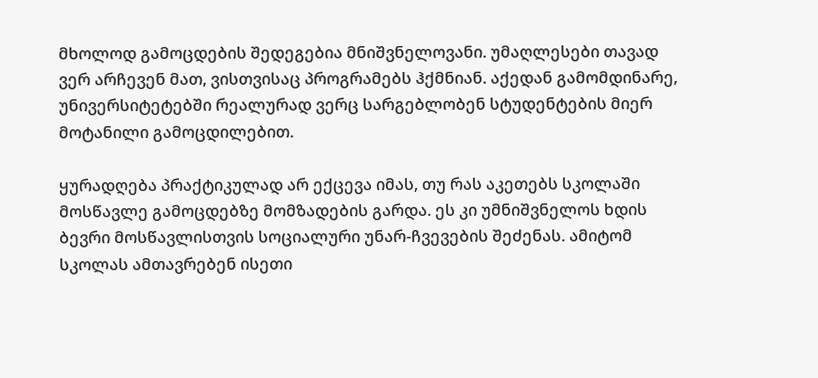მხოლოდ გამოცდების შედეგებია მნიშვნელოვანი. უმაღლესები თავად ვერ არჩევენ მათ, ვისთვისაც პროგრამებს ჰქმნიან. აქედან გამომდინარე, უნივერსიტეტებში რეალურად ვერც სარგებლობენ სტუდენტების მიერ მოტანილი გამოცდილებით.

ყურადღება პრაქტიკულად არ ექცევა იმას, თუ რას აკეთებს სკოლაში მოსწავლე გამოცდებზე მომზადების გარდა. ეს კი უმნიშვნელოს ხდის ბევრი მოსწავლისთვის სოციალური უნარ-ჩვევების შეძენას. ამიტომ სკოლას ამთავრებენ ისეთი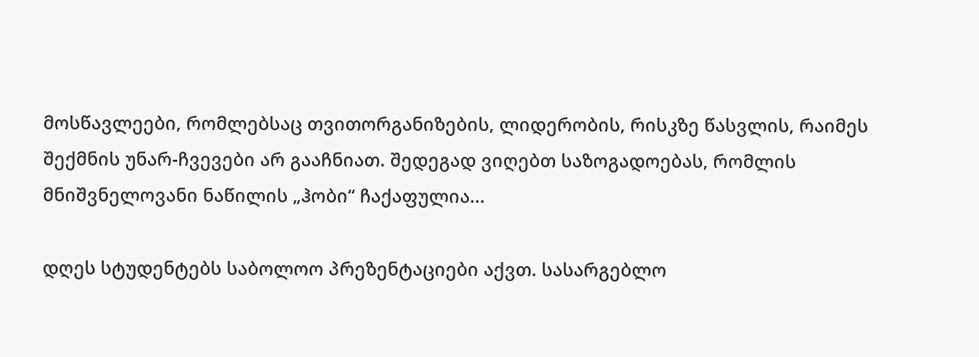მოსწავლეები, რომლებსაც თვითორგანიზების, ლიდერობის, რისკზე წასვლის, რაიმეს შექმნის უნარ-ჩვევები არ გააჩნიათ. შედეგად ვიღებთ საზოგადოებას, რომლის მნიშვნელოვანი ნაწილის „ჰობი“ ჩაქაფულია...

დღეს სტუდენტებს საბოლოო პრეზენტაციები აქვთ. სასარგებლო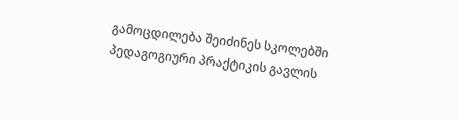გამოცდილება შეიძინეს სკოლებში პედაგოგიური პრაქტიკის გავლის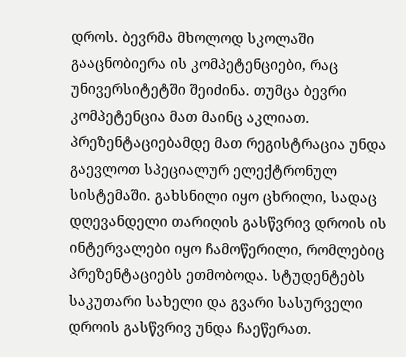დროს. ბევრმა მხოლოდ სკოლაში გააცნობიერა ის კომპეტენციები, რაც უნივერსიტეტში შეიძინა. თუმცა ბევრი კომპეტენცია მათ მაინც აკლიათ. პრეზენტაციებამდე მათ რეგისტრაცია უნდა გაევლოთ სპეციალურ ელექტრონულ სისტემაში. გახსნილი იყო ცხრილი, სადაც დღევანდელი თარიღის გასწვრივ დროის ის ინტერვალები იყო ჩამოწერილი, რომლებიც პრეზენტაციებს ეთმობოდა. სტუდენტებს საკუთარი სახელი და გვარი სასურველი დროის გასწვრივ უნდა ჩაეწერათ.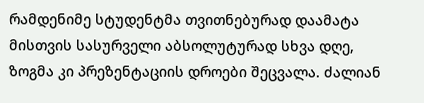რამდენიმე სტუდენტმა თვითნებურად დაამატა მისთვის სასურველი აბსოლუტურად სხვა დღე, ზოგმა კი პრეზენტაციის დროები შეცვალა. ძალიან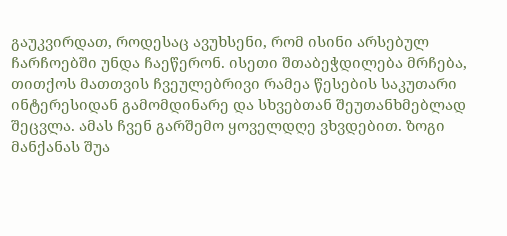გაუკვირდათ, როდესაც ავუხსენი, რომ ისინი არსებულ ჩარჩოებში უნდა ჩაეწერონ. ისეთი შთაბეჭდილება მრჩება, თითქოს მათთვის ჩვეულებრივი რამეა წესების საკუთარი ინტერესიდან გამომდინარე და სხვებთან შეუთანხმებლად შეცვლა. ამას ჩვენ გარშემო ყოველდღე ვხვდებით. ზოგი მანქანას შუა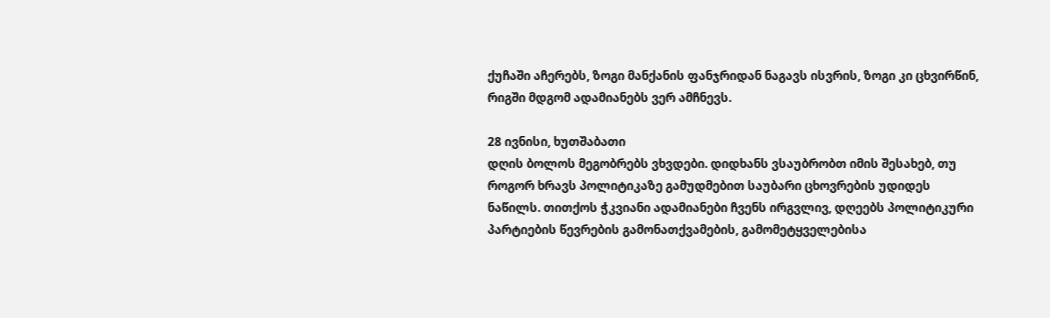ქუჩაში აჩერებს, ზოგი მანქანის ფანჯრიდან ნაგავს ისვრის, ზოგი კი ცხვირწინ, რიგში მდგომ ადამიანებს ვერ ამჩნევს.

28 ივნისი, ხუთშაბათი
დღის ბოლოს მეგობრებს ვხვდები. დიდხანს ვსაუბრობთ იმის შესახებ, თუ როგორ ხრავს პოლიტიკაზე გამუდმებით საუბარი ცხოვრების უდიდეს ნაწილს. თითქოს ჭკვიანი ადამიანები ჩვენს ირგვლივ, დღეებს პოლიტიკური პარტიების წევრების გამონათქვამების, გამომეტყველებისა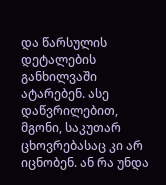და წარსულის დეტალების განხილვაში ატარებენ. ასე დაწვრილებით, მგონი, საკუთარ ცხოვრებასაც კი არ იცნობენ. ან რა უნდა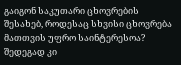გაიგონ საკუთარი ცხოვრების შესახებ, როდესაც სხვისი ცხოვრება მათთვის უფრო საინტერესოა? შედეგად კი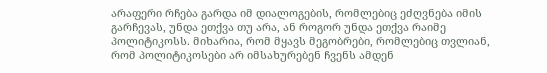არაფერი რჩება გარდა იმ დიალოგების, რომლებიც ეძღვნება იმის გარჩევას, უნდა ეთქვა თუ არა, ან როგორ უნდა ეთქვა რაიმე პოლიტიკოსს. მიხარია, რომ მყავს მეგობრები, რომლებიც თვლიან, რომ პოლიტიკოსები არ იმსახურებენ ჩვენს ამდენ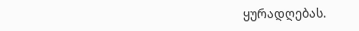ყურადღებას.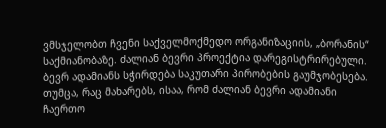ვმსჯელობთ ჩვენი საქველმოქმედო ორგანიზაციის, „ბორანის“ საქმიანობაზე. ძალიან ბევრი პროექტია დარეგისტრირებული. ბევრ ადამიანს სჭირდება საკუთარი პირობების გაუმჯობესება. თუმცა, რაც მახარებს, ისაა, რომ ძალიან ბევრი ადამიანი ჩაერთო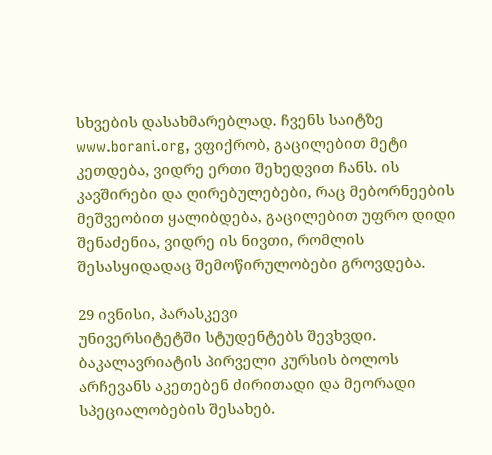სხვების დასახმარებლად. ჩვენს საიტზე www.borani.org, ვფიქრობ, გაცილებით მეტი კეთდება, ვიდრე ერთი შეხედვით ჩანს. ის კავშირები და ღირებულებები, რაც მებორნეების მეშვეობით ყალიბდება, გაცილებით უფრო დიდი შენაძენია, ვიდრე ის ნივთი, რომლის შესასყიდადაც შემოწირულობები გროვდება.

29 ივნისი, პარასკევი
უნივერსიტეტში სტუდენტებს შევხვდი. ბაკალავრიატის პირველი კურსის ბოლოს არჩევანს აკეთებენ ძირითადი და მეორადი სპეციალობების შესახებ.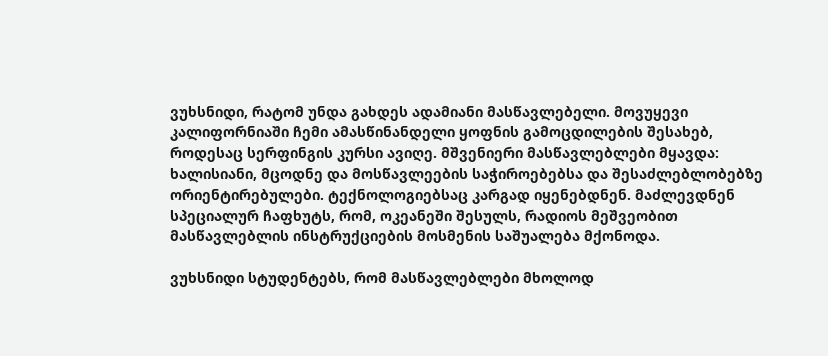ვუხსნიდი, რატომ უნდა გახდეს ადამიანი მასწავლებელი. მოვუყევი კალიფორნიაში ჩემი ამასწინანდელი ყოფნის გამოცდილების შესახებ, როდესაც სერფინგის კურსი ავიღე. მშვენიერი მასწავლებლები მყავდა: ხალისიანი, მცოდნე და მოსწავლეების საჭიროებებსა და შესაძლებლობებზე ორიენტირებულები. ტექნოლოგიებსაც კარგად იყენებდნენ. მაძლევდნენ სპეციალურ ჩაფხუტს, რომ, ოკეანეში შესულს, რადიოს მეშვეობით მასწავლებლის ინსტრუქციების მოსმენის საშუალება მქონოდა.

ვუხსნიდი სტუდენტებს, რომ მასწავლებლები მხოლოდ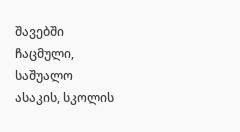შავებში ჩაცმული, საშუალო ასაკის, სკოლის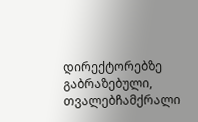დირექტორებზე გაბრაზებული, თვალებჩამქრალი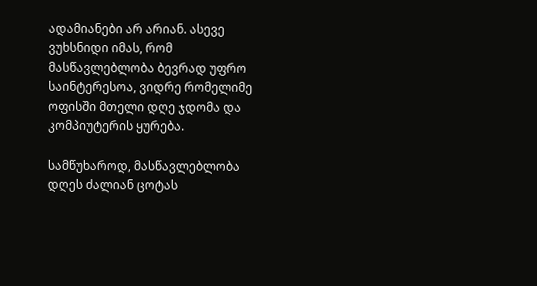ადამიანები არ არიან. ასევე ვუხსნიდი იმას, რომ მასწავლებლობა ბევრად უფრო საინტერესოა, ვიდრე რომელიმე ოფისში მთელი დღე ჯდომა და კომპიუტერის ყურება.

სამწუხაროდ, მასწავლებლობა დღეს ძალიან ცოტას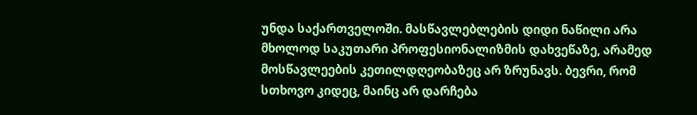უნდა საქართველოში. მასწავლებლების დიდი ნაწილი არა მხოლოდ საკუთარი პროფესიონალიზმის დახვეწაზე, არამედ მოსწავლეების კეთილდღეობაზეც არ ზრუნავს. ბევრი, რომ სთხოვო კიდეც, მაინც არ დარჩება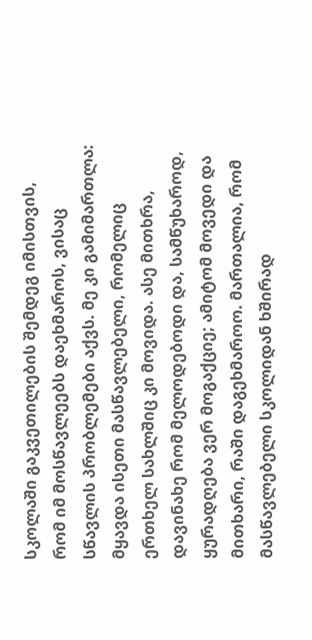სკოლაში გაკვეთილების შემდეგ იმისთვის, რომ იმ მოსწავლეებს დაეხმაროს, ვისაც სწავლის პრობლემები აქვს. მე კი გამიმართლა: მყავდა ისეთი მასწავლებელი, რომელიც ერთხელ სახლშიც კი მოვიდა. ასე მითხრა, დავინახე რომ მელოდებოდი და, სამწუხაროდ, ყურადღება ვერ მოგაქციე; ამიტომ მოვედი და მითხარი, რაში დაგეხმაროო. მართალია, რომ მასწავლებელი სკოლიდან ხშირად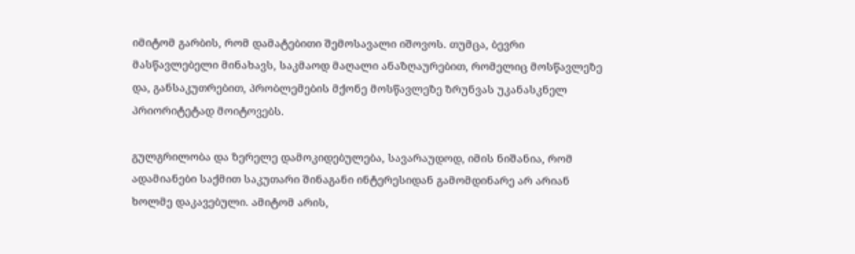იმიტომ გარბის, რომ დამატებითი შემოსავალი იშოვოს. თუმცა, ბევრი მასწავლებელი მინახავს, საკმაოდ მაღალი ანაზღაურებით, რომელიც მოსწავლეზე და, განსაკუთრებით, პრობლემების მქონე მოსწავლეზე ზრუნვას უკანასკნელ პრიორიტეტად მოიტოვებს.

გულგრილობა და ზერელე დამოკიდებულება, სავარაუდოდ, იმის ნიშანია, რომ ადამიანები საქმით საკუთარი შინაგანი ინტერესიდან გამომდინარე არ არიან ხოლმე დაკავებული. ამიტომ არის,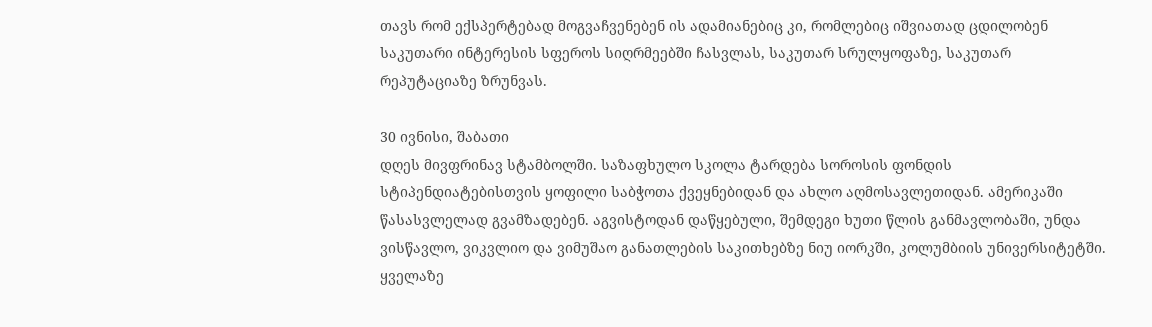თავს რომ ექსპერტებად მოგვაჩვენებენ ის ადამიანებიც კი, რომლებიც იშვიათად ცდილობენ საკუთარი ინტერესის სფეროს სიღრმეებში ჩასვლას, საკუთარ სრულყოფაზე, საკუთარ რეპუტაციაზე ზრუნვას.

30 ივნისი, შაბათი
დღეს მივფრინავ სტამბოლში. საზაფხულო სკოლა ტარდება სოროსის ფონდის სტიპენდიატებისთვის ყოფილი საბჭოთა ქვეყნებიდან და ახლო აღმოსავლეთიდან. ამერიკაში წასასვლელად გვამზადებენ. აგვისტოდან დაწყებული, შემდეგი ხუთი წლის განმავლობაში, უნდა ვისწავლო, ვიკვლიო და ვიმუშაო განათლების საკითხებზე ნიუ იორკში, კოლუმბიის უნივერსიტეტში. ყველაზე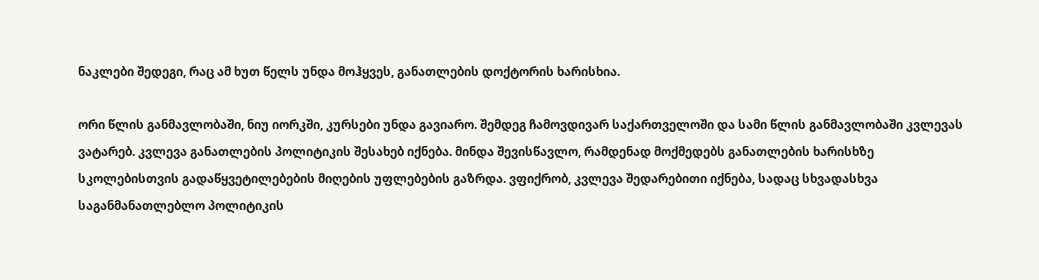ნაკლები შედეგი, რაც ამ ხუთ წელს უნდა მოჰყვეს, განათლების დოქტორის ხარისხია.

ორი წლის განმავლობაში, ნიუ იორკში, კურსები უნდა გავიარო. შემდეგ ჩამოვდივარ საქართველოში და სამი წლის განმავლობაში კვლევას ვატარებ. კვლევა განათლების პოლიტიკის შესახებ იქნება. მინდა შევისწავლო, რამდენად მოქმედებს განათლების ხარისხზე სკოლებისთვის გადაწყვეტილებების მიღების უფლებების გაზრდა. ვფიქრობ, კვლევა შედარებითი იქნება, სადაც სხვადასხვა საგანმანათლებლო პოლიტიკის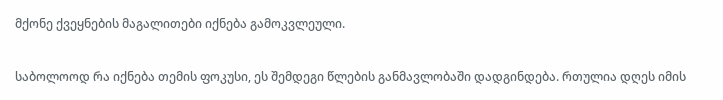მქონე ქვეყნების მაგალითები იქნება გამოკვლეული.

საბოლოოდ რა იქნება თემის ფოკუსი, ეს შემდეგი წლების განმავლობაში დადგინდება. რთულია დღეს იმის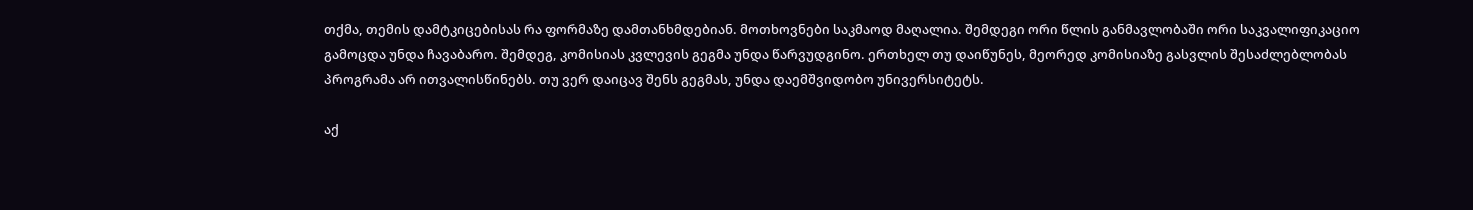თქმა, თემის დამტკიცებისას რა ფორმაზე დამთანხმდებიან. მოთხოვნები საკმაოდ მაღალია. შემდეგი ორი წლის განმავლობაში ორი საკვალიფიკაციო გამოცდა უნდა ჩავაბარო. შემდეგ, კომისიას კვლევის გეგმა უნდა წარვუდგინო. ერთხელ თუ დაიწუნეს, მეორედ კომისიაზე გასვლის შესაძლებლობას პროგრამა არ ითვალისწინებს. თუ ვერ დაიცავ შენს გეგმას, უნდა დაემშვიდობო უნივერსიტეტს.

აქ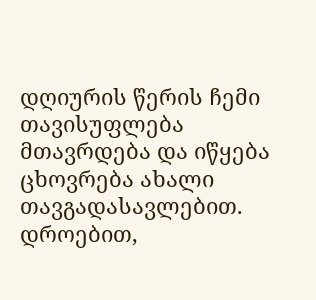დღიურის წერის ჩემი თავისუფლება მთავრდება და იწყება ცხოვრება ახალი თავგადასავლებით. დროებით,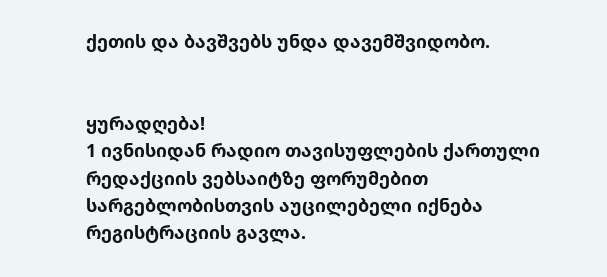ქეთის და ბავშვებს უნდა დავემშვიდობო.


ყურადღება!
1 ივნისიდან რადიო თავისუფლების ქართული რედაქციის ვებსაიტზე ფორუმებით სარგებლობისთვის აუცილებელი იქნება რეგისტრაციის გავლა.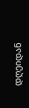დღეიდან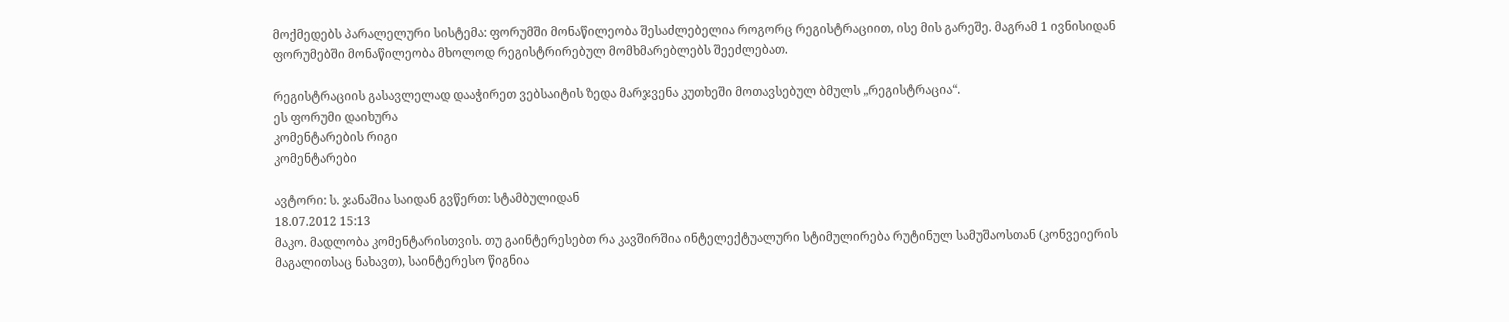მოქმედებს პარალელური სისტემა: ფორუმში მონაწილეობა შესაძლებელია როგორც რეგისტრაციით, ისე მის გარეშე. მაგრამ 1 ივნისიდან ფორუმებში მონაწილეობა მხოლოდ რეგისტრირებულ მომხმარებლებს შეეძლებათ.

რეგისტრაციის გასავლელად დააჭირეთ ვებსაიტის ზედა მარჯვენა კუთხეში მოთავსებულ ბმულს „რეგისტრაცია“.
ეს ფორუმი დაიხურა
კომენტარების რიგი
კომენტარები

ავტორი: ს. ჯანაშია საიდან გვწერთ: სტამბულიდან
18.07.2012 15:13
მაკო. მადლობა კომენტარისთვის. თუ გაინტერესებთ რა კავშირშია ინტელექტუალური სტიმულირება რუტინულ სამუშაოსთან (კონვეიერის მაგალითსაც ნახავთ), საინტერესო წიგნია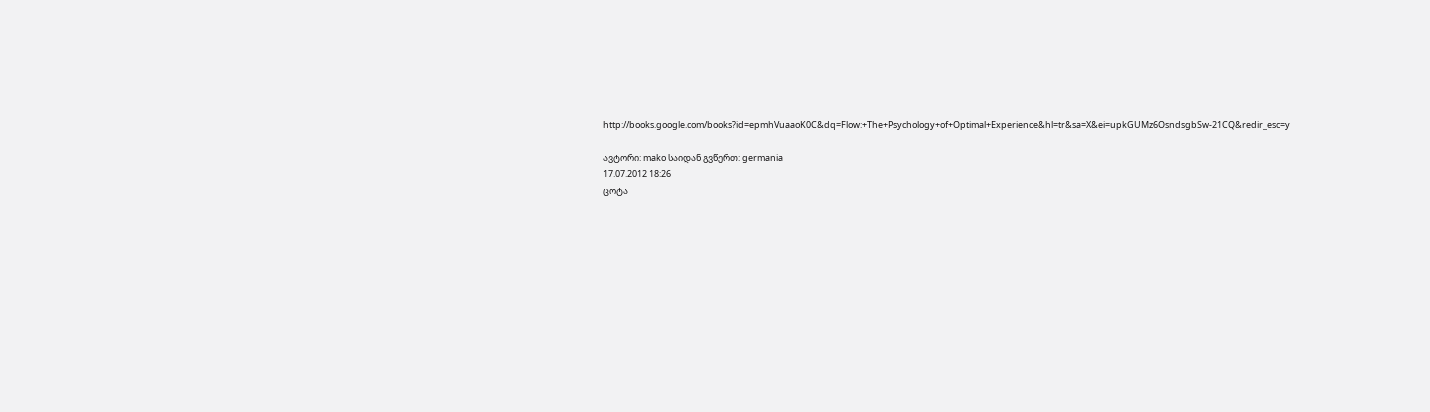http://books.google.com/books?id=epmhVuaaoK0C&dq=Flow:+The+Psychology+of+Optimal+Experience&hl=tr&sa=X&ei=upkGUMz6OsndsgbSw-21CQ&redir_esc=y

ავტორი: mako საიდან გვწერთ: germania
17.07.2012 18:26
ცოტა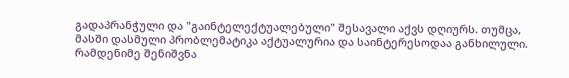გადაპრანჭული და "გაინტელექტუალებული" შესავალი აქვს დღიურს. თუმცა, მასში დასმული პრობლემატიკა აქტუალურია და საინტერესოდაა განხილული. რამდენიმე შენიშვნა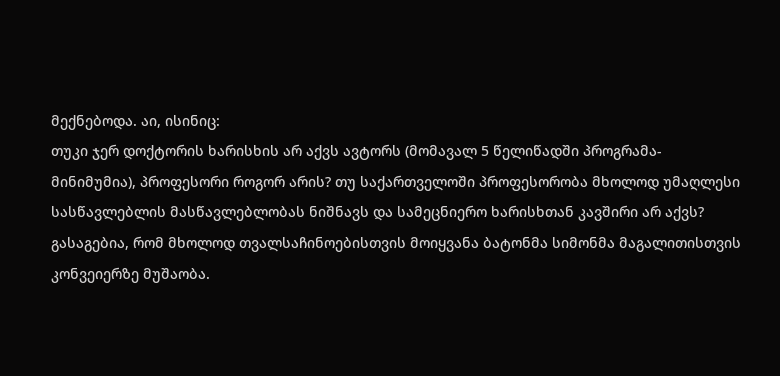მექნებოდა. აი, ისინიც:
თუკი ჯერ დოქტორის ხარისხის არ აქვს ავტორს (მომავალ 5 წელიწადში პროგრამა-მინიმუმია), პროფესორი როგორ არის? თუ საქართველოში პროფესორობა მხოლოდ უმაღლესი სასწავლებლის მასწავლებლობას ნიშნავს და სამეცნიერო ხარისხთან კავშირი არ აქვს?
გასაგებია, რომ მხოლოდ თვალსაჩინოებისთვის მოიყვანა ბატონმა სიმონმა მაგალითისთვის კონვეიერზე მუშაობა.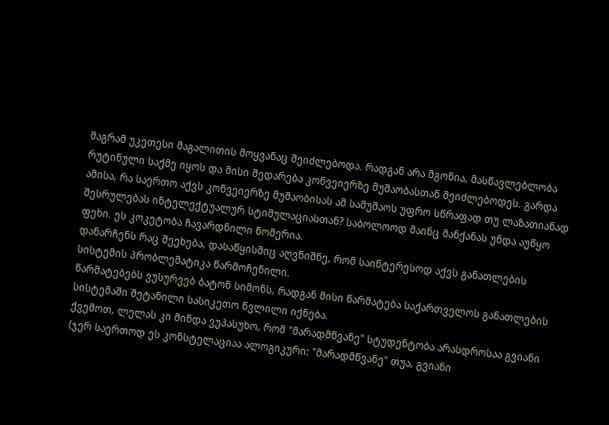მაგრამ უკეთესი მაგალითის მოყვანაც შეიძლებოდა. რადგან არა მგონია, მასწავლებლობა რუტინული საქმე იყოს და მისი შედარება კონვეიერზე მუშაობასთან შეიძლებოდეს. გარდა ამისა, რა საერთო აქვს კონვეიერზე მუშაობისას ამ სამუშაოს უფრო სწრაფად თუ ლაზათიანად შესრულებას ინტელექტუალურ სტიმულაციასთან? საბოლოოდ მაინც მანქანას უნდა აუწყო ფეხი. ეს კოკეტობა ჩავარდნილი ნომერია.
დანარჩენს რაც შეეხება, დასაწყისშიც აღვნიშნე, რომ საინტერესოდ აქვს განათლების სისტემის პრობლემატიკა წარმოჩენილი.
წარმატებებს ვუსურვებ ბატონ სიმონს, რადგან მისი წარმატება საქართველოს განათლების სისტემაში შეტანილი სასიკეთო წვლილი იქნება.
ქვემოთ, ლელას კი მინდა ვუპასუხო, რომ "მარადმწვანე" სტუდენტობა არასდროსაა გვიანი (ჯერ საერთოდ ეს კონსტელაციაა ალოგიკური: "მარადმწვანე" თუა, გვიანი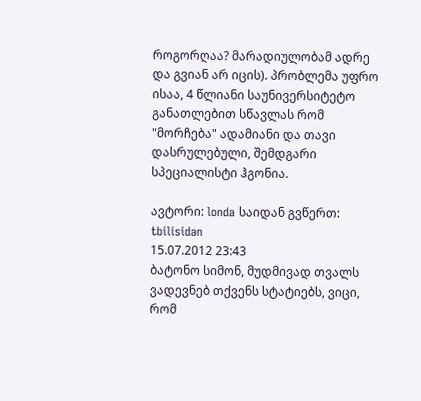როგორღაა? მარადიულობამ ადრე და გვიან არ იცის). პრობლემა უფრო ისაა, 4 წლიანი საუნივერსიტეტო განათლებით სწავლას რომ "მორჩება" ადამიანი და თავი დასრულებული, შემდგარი სპეციალისტი ჰგონია.

ავტორი: londa საიდან გვწერთ: tbilisidan
15.07.2012 23:43
ბატონო სიმონ, მუდმივად თვალს ვადევნებ თქვენს სტატიებს, ვიცი, რომ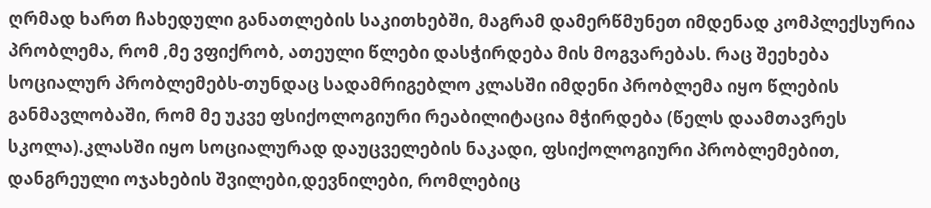ღრმად ხართ ჩახედული განათლების საკითხებში, მაგრამ დამერწმუნეთ იმდენად კომპლექსურია პრობლემა, რომ ,მე ვფიქრობ, ათეული წლები დასჭირდება მის მოგვარებას. რაც შეეხება სოციალურ პრობლემებს-თუნდაც სადამრიგებლო კლასში იმდენი პრობლემა იყო წლების განმავლობაში, რომ მე უკვე ფსიქოლოგიური რეაბილიტაცია მჭირდება (წელს დაამთავრეს სკოლა).კლასში იყო სოციალურად დაუცველების ნაკადი, ფსიქოლოგიური პრობლემებით, დანგრეული ოჯახების შვილები,დევნილები, რომლებიც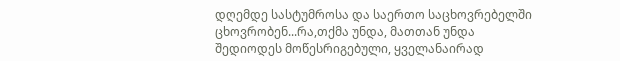დღემდე სასტუმროსა და საერთო საცხოვრებელში ცხოვრობენ...რა,თქმა უნდა, მათთან უნდა შედიოდეს მოწესრიგებული, ყველანაირად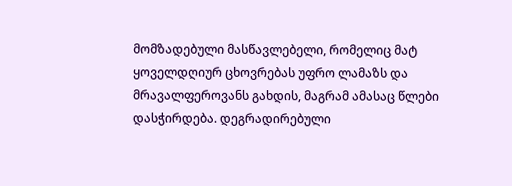მომზადებული მასწავლებელი, რომელიც მატ ყოველდღიურ ცხოვრებას უფრო ლამაზს და მრავალფეროვანს გახდის, მაგრამ ამასაც წლები დასჭირდება. დეგრადირებული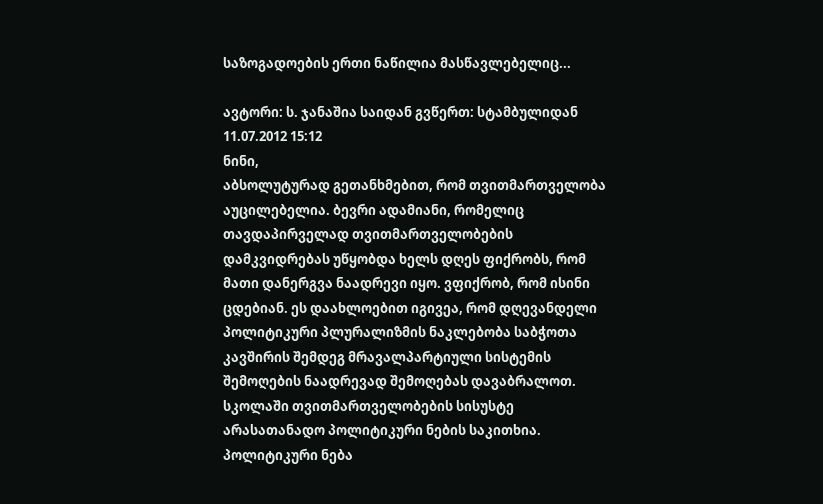საზოგადოების ერთი ნაწილია მასწავლებელიც...

ავტორი: ს. ჯანაშია საიდან გვწერთ: სტამბულიდან
11.07.2012 15:12
ნინი,
აბსოლუტურად გეთანხმებით, რომ თვითმართველობა აუცილებელია. ბევრი ადამიანი, რომელიც თავდაპირველად თვითმართველობების დამკვიდრებას უწყობდა ხელს დღეს ფიქრობს, რომ მათი დანერგვა ნაადრევი იყო. ვფიქრობ, რომ ისინი ცდებიან. ეს დაახლოებით იგივეა, რომ დღევანდელი პოლიტიკური პლურალიზმის ნაკლებობა საბჭოთა კავშირის შემდეგ მრავალპარტიული სისტემის შემოღების ნაადრევად შემოღებას დავაბრალოთ.
სკოლაში თვითმართველობების სისუსტე არასათანადო პოლიტიკური ნების საკითხია. პოლიტიკური ნება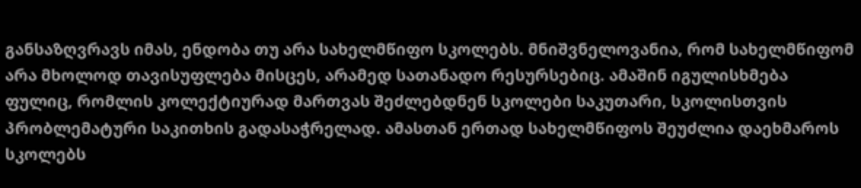განსაზღვრავს იმას, ენდობა თუ არა სახელმწიფო სკოლებს. მნიშვნელოვანია, რომ სახელმწიფომ არა მხოლოდ თავისუფლება მისცეს, არამედ სათანადო რესურსებიც. ამაშინ იგულისხმება ფულიც, რომლის კოლექტიურად მართვას შეძლებდნენ სკოლები საკუთარი, სკოლისთვის პრობლემატური საკითხის გადასაჭრელად. ამასთან ერთად სახელმწიფოს შეუძლია დაეხმაროს სკოლებს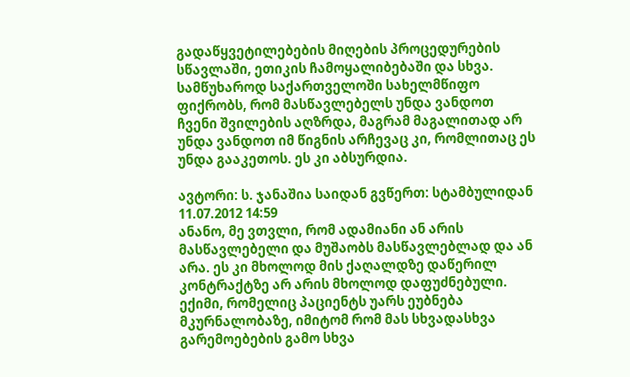გადაწყვეტილებების მიღების პროცედურების სწავლაში, ეთიკის ჩამოყალიბებაში და სხვა.
სამწუხაროდ საქართველოში სახელმწიფო ფიქრობს, რომ მასწავლებელს უნდა ვანდოთ ჩვენი შვილების აღზრდა, მაგრამ მაგალითად არ უნდა ვანდოთ იმ წიგნის არჩევაც კი, რომლითაც ეს უნდა გააკეთოს. ეს კი აბსურდია.

ავტორი: ს. ჯანაშია საიდან გვწერთ: სტამბულიდან
11.07.2012 14:59
ანანო, მე ვთვლი, რომ ადამიანი ან არის მასწავლებელი და მუშაობს მასწავლებლად და ან არა. ეს კი მხოლოდ მის ქაღალდზე დაწერილ კონტრაქტზე არ არის მხოლოდ დაფუძნებული. ექიმი, რომელიც პაციენტს უარს ეუბნება მკურნალობაზე, იმიტომ რომ მას სხვადასხვა გარემოებების გამო სხვა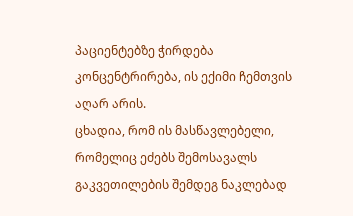პაციენტებზე ჭირდება კონცენტრირება, ის ექიმი ჩემთვის აღარ არის.
ცხადია, რომ ის მასწავლებელი, რომელიც ეძებს შემოსავალს გაკვეთილების შემდეგ ნაკლებად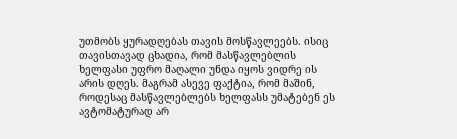უთმობს ყურადღებას თავის მოსწავლეებს. ისიც თავისთავად ცხადია, რომ მასწავლებლის ხელფასი უფრო მაღალი უნდა იყოს ვიდრე ის არის დღეს. მაგრამ ასევე ფაქტია, რომ მაშინ, როდესაც მასწავლებლებს ხელფასს უმატებენ ეს ავტომატურად არ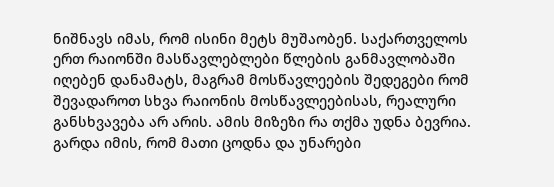ნიშნავს იმას, რომ ისინი მეტს მუშაობენ. საქართველოს ერთ რაიონში მასწავლებლები წლების განმავლობაში იღებენ დანამატს, მაგრამ მოსწავლეების შედეგები რომ შევადაროთ სხვა რაიონის მოსწავლეებისას, რეალური განსხვავება არ არის. ამის მიზეზი რა თქმა უდნა ბევრია. გარდა იმის, რომ მათი ცოდნა და უნარები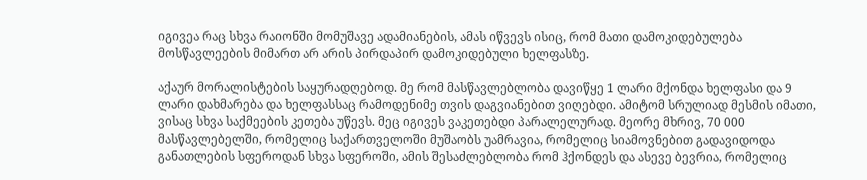იგივეა რაც სხვა რაიონში მომუშავე ადამიანების, ამას იწვევს ისიც, რომ მათი დამოკიდებულება მოსწავლეების მიმართ არ არის პირდაპირ დამოკიდებული ხელფასზე.

აქაურ მორალისტების საყურადღებოდ. მე რომ მასწავლებლობა დავიწყე 1 ლარი მქონდა ხელფასი და 9 ლარი დახმარება და ხელფასსაც რამოდენიმე თვის დაგვიანებით ვიღებდი. ამიტომ სრულიად მესმის იმათი, ვისაც სხვა საქმეების კეთება უწევს. მეც იგივეს ვაკეთებდი პარალელურად. მეორე მხრივ, 70 000 მასწავლებელში, რომელიც საქართველოში მუშაობს უამრავია, რომელიც სიამოვნებით გადავიდოდა განათლების სფეროდან სხვა სფეროში, ამის შესაძლებლობა რომ ჰქონდეს და ასევე ბევრია, რომელიც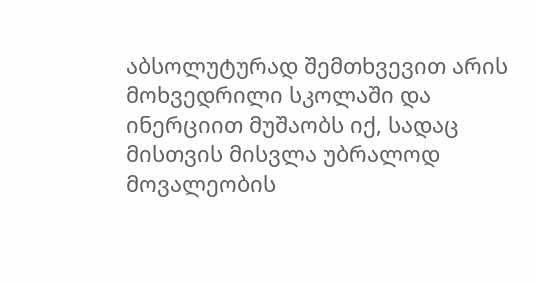აბსოლუტურად შემთხვევით არის მოხვედრილი სკოლაში და ინერციით მუშაობს იქ, სადაც მისთვის მისვლა უბრალოდ მოვალეობის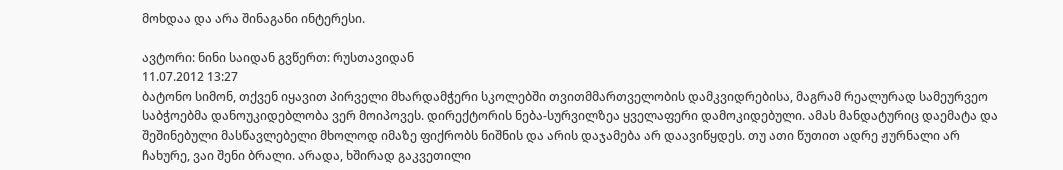მოხდაა და არა შინაგანი ინტერესი.

ავტორი: ნინი საიდან გვწერთ: რუსთავიდან
11.07.2012 13:27
ბატონო სიმონ, თქვენ იყავით პირველი მხარდამჭერი სკოლებში თვითმმართველობის დამკვიდრებისა, მაგრამ რეალურად სამეურვეო საბჭოებმა დანოუკიდებლობა ვერ მოიპოვეს. დირექტორის ნება-სურვილზეა ყველაფერი დამოკიდებული. ამას მანდატურიც დაემატა და შეშინებული მასწავლებელი მხოლოდ იმაზე ფიქრობს ნიშნის და არის დაჯამება არ დაავიწყდეს. თუ ათი წუთით ადრე ჟურნალი არ ჩახურე, ვაი შენი ბრალი. არადა, ხშირად გაკვეთილი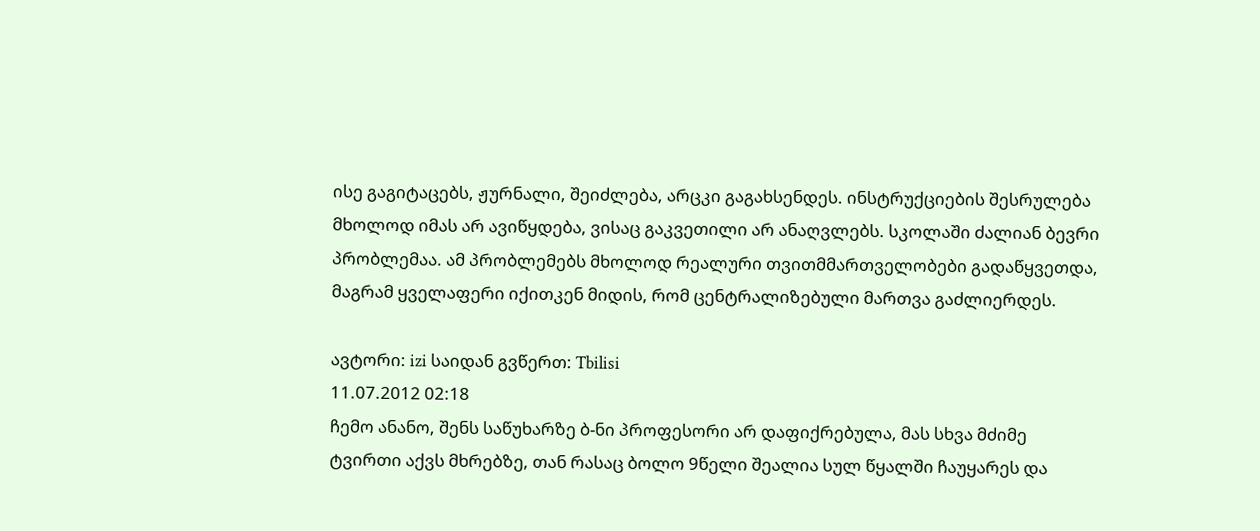ისე გაგიტაცებს, ჟურნალი, შეიძლება, არცკი გაგახსენდეს. ინსტრუქციების შესრულება მხოლოდ იმას არ ავიწყდება, ვისაც გაკვეთილი არ ანაღვლებს. სკოლაში ძალიან ბევრი პრობლემაა. ამ პრობლემებს მხოლოდ რეალური თვითმმართველობები გადაწყვეთდა, მაგრამ ყველაფერი იქითკენ მიდის, რომ ცენტრალიზებული მართვა გაძლიერდეს.

ავტორი: izi საიდან გვწერთ: Tbilisi
11.07.2012 02:18
ჩემო ანანო, შენს საწუხარზე ბ-ნი პროფესორი არ დაფიქრებულა, მას სხვა მძიმე ტვირთი აქვს მხრებზე, თან რასაც ბოლო 9წელი შეალია სულ წყალში ჩაუყარეს და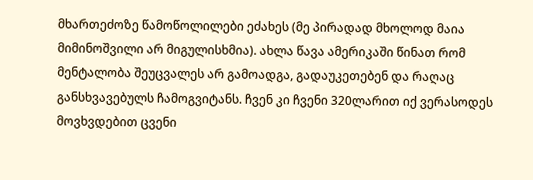მხართეძოზე წამოწოლილები ეძახეს (მე პირადად მხოლოდ მაია მიმინოშვილი არ მიგულისხმია). ახლა წავა ამერიკაში წინათ რომ მენტალობა შეუცვალეს არ გამოადგა, გადაუკეთებენ და რაღაც განსხვავებულს ჩამოგვიტანს. ჩვენ კი ჩვენი 320ლარით იქ ვერასოდეს მოვხვდებით ცვენი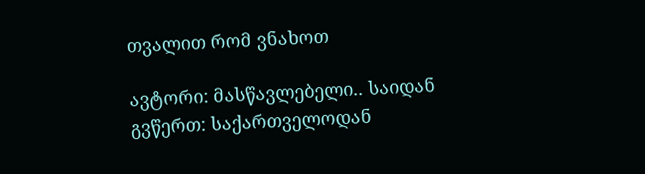თვალით რომ ვნახოთ

ავტორი: მასწავლებელი.. საიდან გვწერთ: საქართველოდან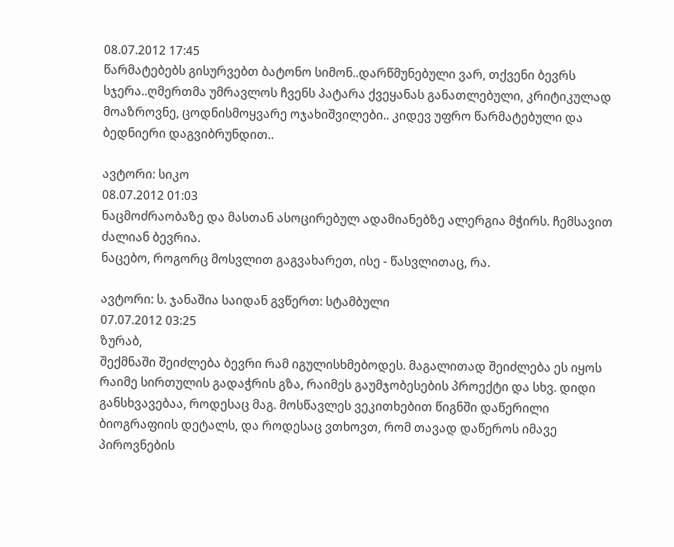08.07.2012 17:45
წარმატებებს გისურვებთ ბატონო სიმონ..დარწმუნებული ვარ, თქვენი ბევრს სჯერა..ღმერთმა უმრავლოს ჩვენს პატარა ქვეყანას განათლებული, კრიტიკულად მოაზროვნე, ცოდნისმოყვარე ოჯახიშვილები.. კიდევ უფრო წარმატებული და ბედნიერი დაგვიბრუნდით..

ავტორი: სიკო
08.07.2012 01:03
ნაცმოძრაობაზე და მასთან ასოცირებულ ადამიანებზე ალერგია მჭირს. ჩემსავით ძალიან ბევრია.
ნაცებო, როგორც მოსვლით გაგვახარეთ, ისე - წასვლითაც, რა.

ავტორი: ს. ჯანაშია საიდან გვწერთ: სტამბული
07.07.2012 03:25
ზურაბ,
შექმნაში შეიძლება ბევრი რამ იგულისხმებოდეს. მაგალითად შეიძლება ეს იყოს რაიმე სირთულის გადაჭრის გზა, რაიმეს გაუმჯობესების პროექტი და სხვ. დიდი განსხვავებაა, როდესაც მაგ. მოსწავლეს ვეკითხებით წიგნში დაწერილი ბიოგრაფიის დეტალს, და როდესაც ვთხოვთ, რომ თავად დაწეროს იმავე პიროვნების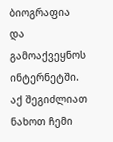ბიოგრაფია და გამოაქვეყნოს ინტერნეტში. აქ შეგიძლიათ ნახოთ ჩემი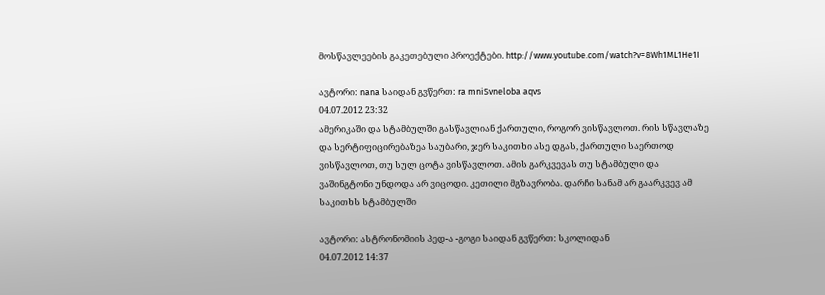მოსწავლეების გაკეთებული პროექტები. http://www.youtube.com/watch?v=8Wh1ML1He1I

ავტორი: nana საიდან გვწერთ: ra mniSvneloba aqvs
04.07.2012 23:32
ამერიკაში და სტამბულში გასწავლიან ქართული, როგორ ვისწავლოთ. რის სწავლაზე და სერტიფიცირებაზეა საუბარი, ჯერ საკითხი ასე დგას, ქართული საერთოდ ვისწავლოთ, თუ სულ ცოტა ვისწავლოთ. ამის გარკვევას თუ სტამბული და ვაშინგტონი უნდოდა არ ვიცოდი. კეთილი მგზავრობა. დარჩი სანამ არ გაარკვევ ამ საკითხს სტამბულში

ავტორი: ასტრონომიის პედ-ა -გოგი საიდან გვწერთ: სკოლიდან
04.07.2012 14:37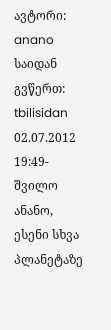ავტორი: anano საიდან გვწერთ: tbilisidan
02.07.2012 19:49-შვილო ანანო, ესენი სხვა პლანეტაზე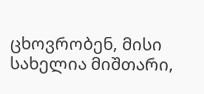ცხოვრობენ, მისი სახელია მიშთარი,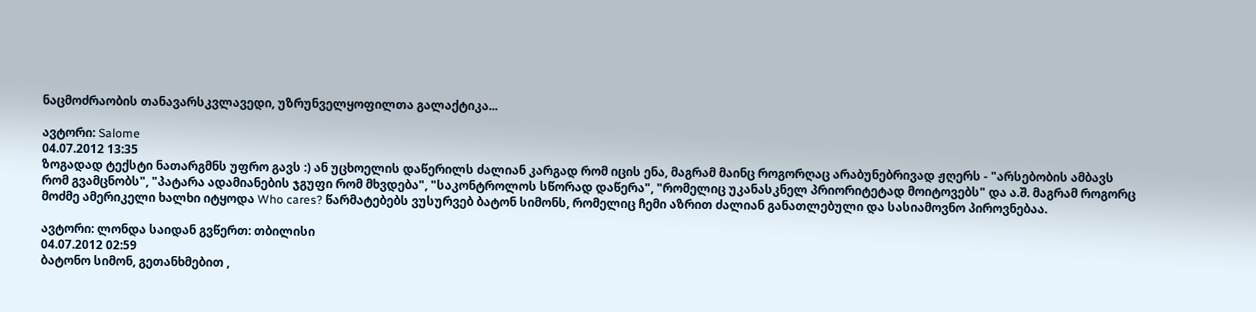ნაცმოძრაობის თანავარსკვლავედი, უზრუნველყოფილთა გალაქტიკა...

ავტორი: Salome
04.07.2012 13:35
ზოგადად ტექსტი ნათარგმნს უფრო გავს :) ან უცხოელის დაწერილს ძალიან კარგად რომ იცის ენა, მაგრამ მაინც როგორღაც არაბუნებრივად ჟღერს - "არსებობის ამბავს რომ გვამცნობს", "პატარა ადამიანების ჯგუფი რომ მხვდება", "საკონტროლოს სწორად დაწერა", "რომელიც უკანასკნელ პრიორიტეტად მოიტოვებს" და ა.შ. მაგრამ როგორც მოძმე ამერიკელი ხალხი იტყოდა Who cares? წარმატებებს ვუსურვებ ბატონ სიმონს, რომელიც ჩემი აზრით ძალიან განათლებული და სასიამოვნო პიროვნებაა.

ავტორი: ლონდა საიდან გვწერთ: თბილისი
04.07.2012 02:59
ბატონო სიმონ, გეთანხმებით ,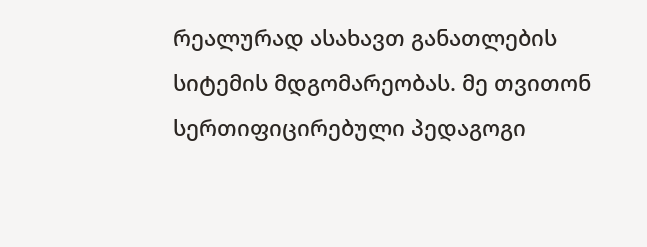რეალურად ასახავთ განათლების სიტემის მდგომარეობას. მე თვითონ სერთიფიცირებული პედაგოგი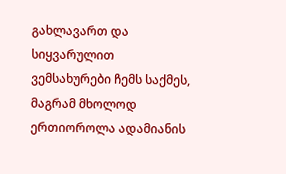გახლავართ და სიყვარულით ვემსახურები ჩემს საქმეს, მაგრამ მხოლოდ ერთიოროლა ადამიანის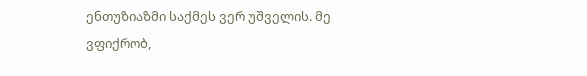ენთუზიაზმი საქმეს ვერ უშველის. მე ვფიქრობ,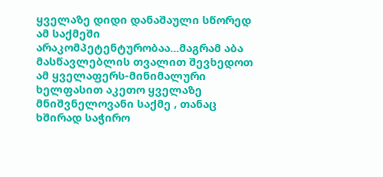ყველაზე დიდი დანაშაული სწორედ ამ საქმეში არაკომპეტენტურობაა...მაგრამ აბა მასწავლებლის თვალით შევხედოთ ამ ყველაფერს-მინიმალური ხელფასით აკეთო ყველაზე მნიშვნელოვანი საქმე , თანაც ხშირად საჭირო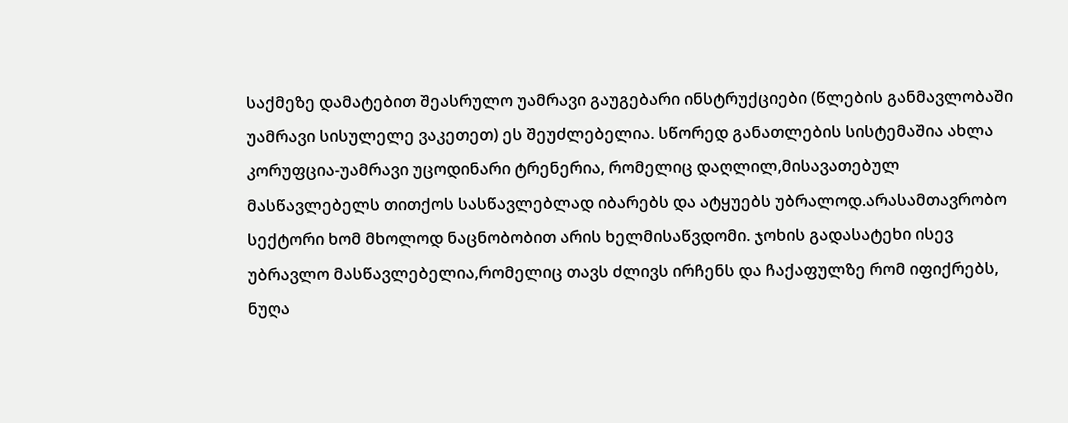საქმეზე დამატებით შეასრულო უამრავი გაუგებარი ინსტრუქციები (წლების განმავლობაში უამრავი სისულელე ვაკეთეთ) ეს შეუძლებელია. სწორედ განათლების სისტემაშია ახლა კორუფცია-უამრავი უცოდინარი ტრენერია, რომელიც დაღლილ,მისავათებულ მასწავლებელს თითქოს სასწავლებლად იბარებს და ატყუებს უბრალოდ.არასამთავრობო სექტორი ხომ მხოლოდ ნაცნობობით არის ხელმისაწვდომი. ჯოხის გადასატეხი ისევ უბრავლო მასწავლებელია,რომელიც თავს ძლივს ირჩენს და ჩაქაფულზე რომ იფიქრებს, ნუღა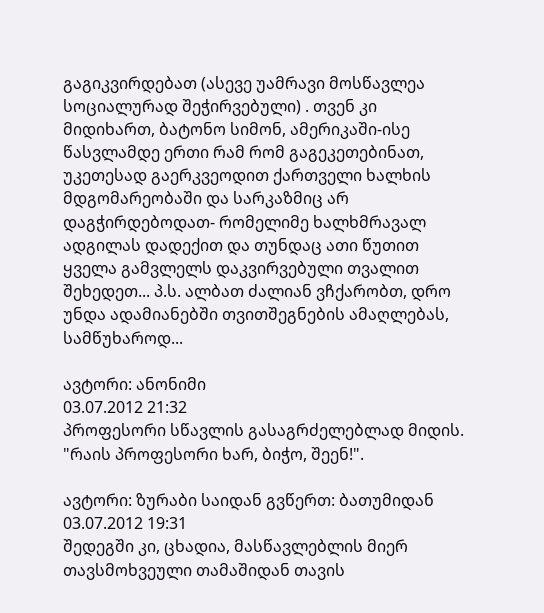გაგიკვირდებათ (ასევე უამრავი მოსწავლეა სოციალურად შეჭირვებული) . თვენ კი მიდიხართ, ბატონო სიმონ, ამერიკაში-ისე წასვლამდე ერთი რამ რომ გაგეკეთებინათ, უკეთესად გაერკვეოდით ქართველი ხალხის მდგომარეობაში და სარკაზმიც არ დაგჭირდებოდათ- რომელიმე ხალხმრავალ ადგილას დადექით და თუნდაც ათი წუთით ყველა გამვლელს დაკვირვებული თვალით შეხედეთ... პ.ს. ალბათ ძალიან ვჩქარობთ, დრო უნდა ადამიანებში თვითშეგნების ამაღლებას, სამწუხაროდ...

ავტორი: ანონიმი
03.07.2012 21:32
პროფესორი სწავლის გასაგრძელებლად მიდის. "რაის პროფესორი ხარ, ბიჭო, შეენ!".

ავტორი: ზურაბი საიდან გვწერთ: ბათუმიდან
03.07.2012 19:31
შედეგში კი, ცხადია, მასწავლებლის მიერ თავსმოხვეული თამაშიდან თავის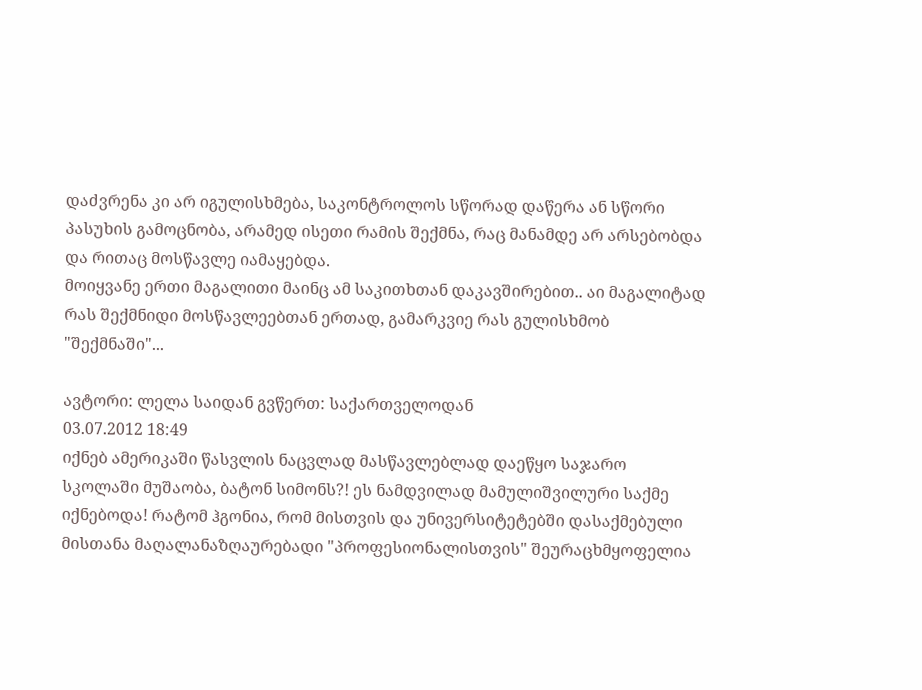დაძვრენა კი არ იგულისხმება, საკონტროლოს სწორად დაწერა ან სწორი პასუხის გამოცნობა, არამედ ისეთი რამის შექმნა, რაც მანამდე არ არსებობდა და რითაც მოსწავლე იამაყებდა.
მოიყვანე ერთი მაგალითი მაინც ამ საკითხთან დაკავშირებით.. აი მაგალიტად რას შექმნიდი მოსწავლეებთან ერთად, გამარკვიე რას გულისხმობ "შექმნაში"...

ავტორი: ლელა საიდან გვწერთ: საქართველოდან
03.07.2012 18:49
იქნებ ამერიკაში წასვლის ნაცვლად მასწავლებლად დაეწყო საჯარო სკოლაში მუშაობა, ბატონ სიმონს?! ეს ნამდვილად მამულიშვილური საქმე იქნებოდა! რატომ ჰგონია, რომ მისთვის და უნივერსიტეტებში დასაქმებული მისთანა მაღალანაზღაურებადი "პროფესიონალისთვის" შეურაცხმყოფელია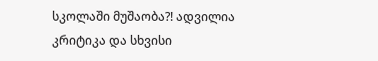სკოლაში მუშაობა?! ადვილია კრიტიკა და სხვისი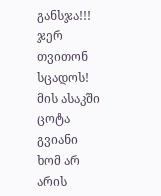განსჯა!!! ჯერ თვითონ სცადოს! მის ასაკში ცოტა გვიანი ხომ არ არის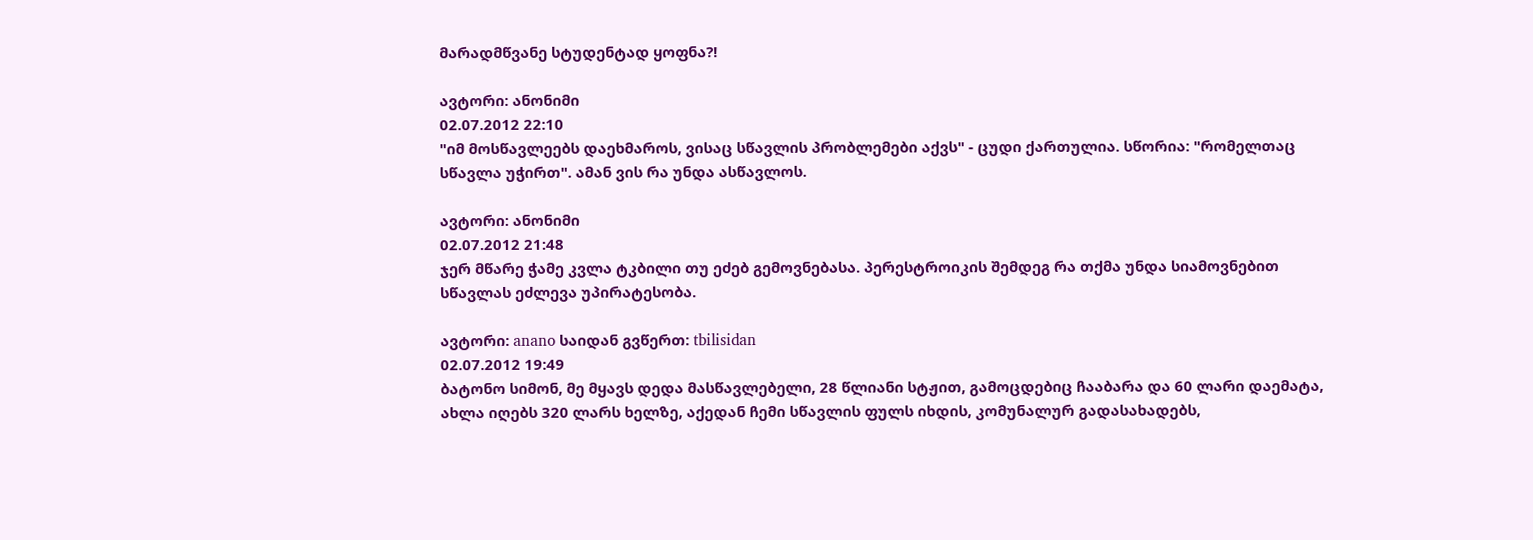მარადმწვანე სტუდენტად ყოფნა?!

ავტორი: ანონიმი
02.07.2012 22:10
"იმ მოსწავლეებს დაეხმაროს, ვისაც სწავლის პრობლემები აქვს" - ცუდი ქართულია. სწორია: "რომელთაც სწავლა უჭირთ". ამან ვის რა უნდა ასწავლოს.

ავტორი: ანონიმი
02.07.2012 21:48
ჯერ მწარე ჭამე კვლა ტკბილი თუ ეძებ გემოვნებასა. პერესტროიკის შემდეგ რა თქმა უნდა სიამოვნებით სწავლას ეძლევა უპირატესობა.

ავტორი: anano საიდან გვწერთ: tbilisidan
02.07.2012 19:49
ბატონო სიმონ, მე მყავს დედა მასწავლებელი, 28 წლიანი სტჟით, გამოცდებიც ჩააბარა და 60 ლარი დაემატა, ახლა იღებს 320 ლარს ხელზე, აქედან ჩემი სწავლის ფულს იხდის, კომუნალურ გადასახადებს,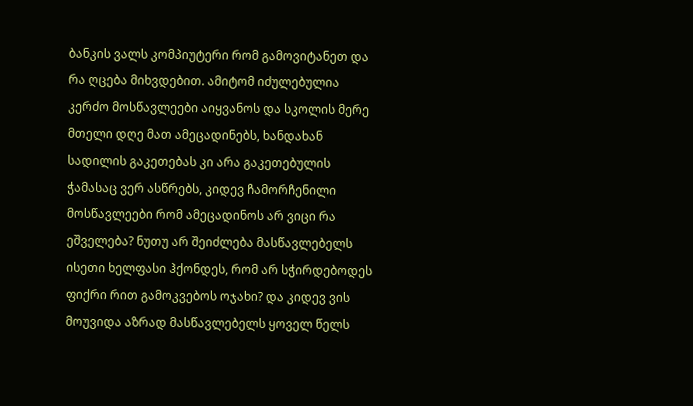ბანკის ვალს კომპიუტერი რომ გამოვიტანეთ და რა ღცება მიხვდებით. ამიტომ იძულებულია კერძო მოსწავლეები აიყვანოს და სკოლის მერე მთელი დღე მათ ამეცადინებს, ხანდახან სადილის გაკეთებას კი არა გაკეთებულის ჭამასაც ვერ ასწრებს, კიდევ ჩამორჩენილი მოსწავლეები რომ ამეცადინოს არ ვიცი რა ეშველება? ნუთუ არ შეიძლება მასწავლებელს ისეთი ხელფასი ჰქონდეს, რომ არ სჭირდებოდეს ფიქრი რით გამოკვებოს ოჯახი? და კიდევ ვის მოუვიდა აზრად მასწავლებელს ყოველ წელს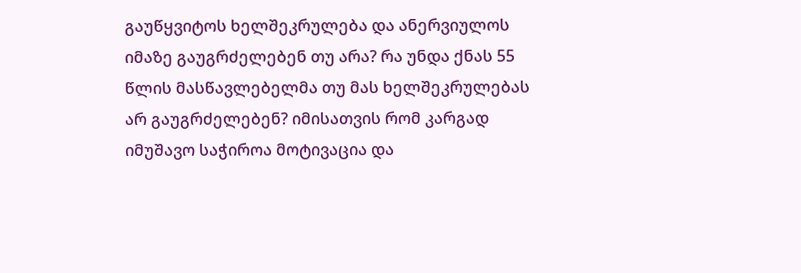გაუწყვიტოს ხელშეკრულება და ანერვიულოს იმაზე გაუგრძელებენ თუ არა? რა უნდა ქნას 55 წლის მასწავლებელმა თუ მას ხელშეკრულებას არ გაუგრძელებენ? იმისათვის რომ კარგად იმუშავო საჭიროა მოტივაცია და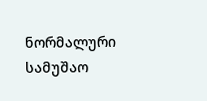ნორმალური სამუშაო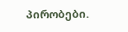პირობები.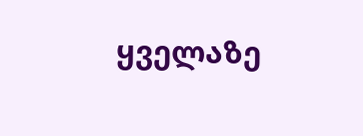ყველაზე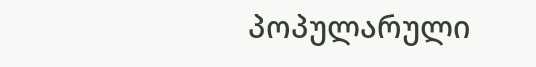პოპულარული